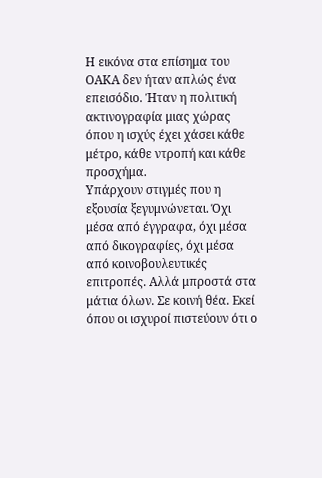Η εικόνα στα επίσημα του ΟΑΚΑ δεν ήταν απλώς ένα επεισόδιο. Ήταν η πολιτική ακτινογραφία μιας χώρας όπου η ισχύς έχει χάσει κάθε μέτρο, κάθε ντροπή και κάθε προσχήμα.
Υπάρχουν στιγμές που η εξουσία ξεγυμνώνεται. Όχι μέσα από έγγραφα, όχι μέσα από δικογραφίες, όχι μέσα από κοινοβουλευτικές επιτροπές. Αλλά μπροστά στα μάτια όλων. Σε κοινή θέα. Εκεί όπου οι ισχυροί πιστεύουν ότι ο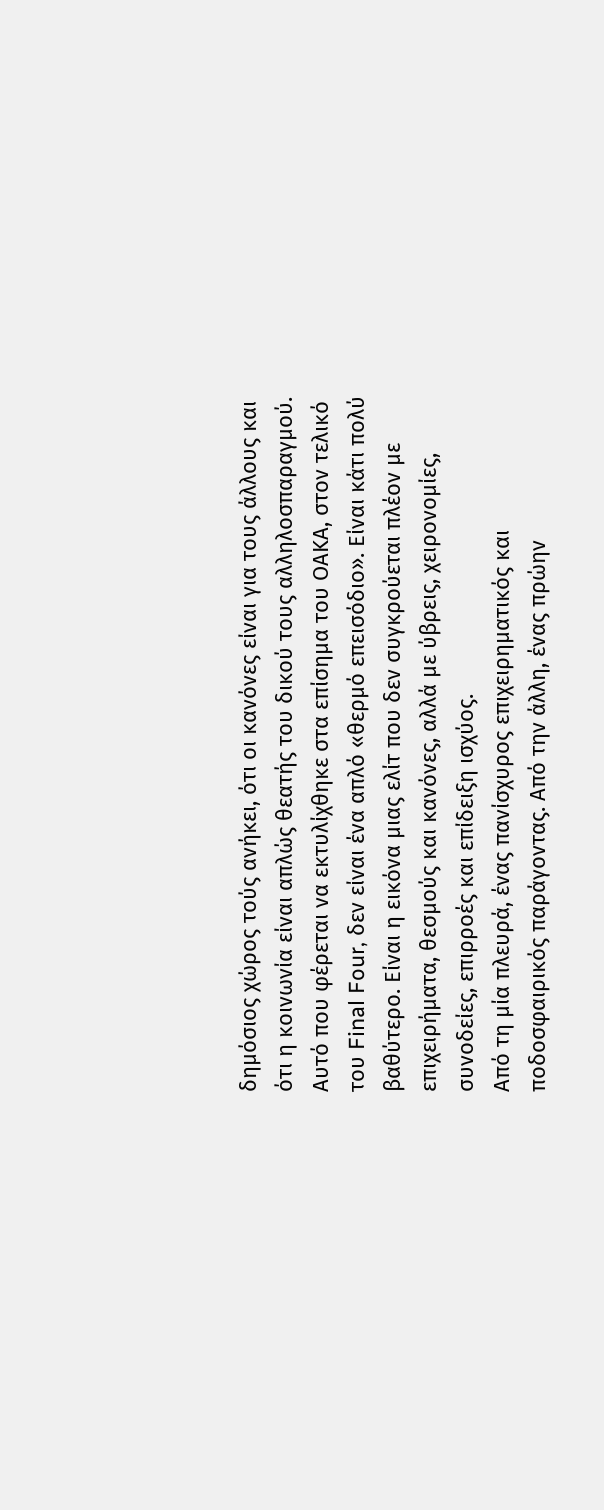δημόσιος χώρος τούς ανήκει, ότι οι κανόνες είναι για τους άλλους και ότι η κοινωνία είναι απλώς θεατής του δικού τους αλληλοσπαραγμού.
Αυτό που φέρεται να εκτυλίχθηκε στα επίσημα του ΟΑΚΑ, στον τελικό του Final Four, δεν είναι ένα απλό «θερμό επεισόδιο». Είναι κάτι πολύ βαθύτερο. Είναι η εικόνα μιας ελίτ που δεν συγκρούεται πλέον με επιχειρήματα, θεσμούς και κανόνες, αλλά με ύβρεις, χειρονομίες, συνοδείες, επιρροές και επίδειξη ισχύος.
Από τη μία πλευρά, ένας πανίσχυρος επιχειρηματικός και ποδοσφαιρικός παράγοντας. Από την άλλη, ένας πρώην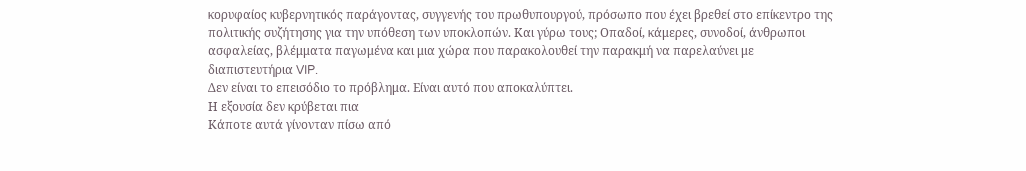κορυφαίος κυβερνητικός παράγοντας, συγγενής του πρωθυπουργού, πρόσωπο που έχει βρεθεί στο επίκεντρο της πολιτικής συζήτησης για την υπόθεση των υποκλοπών. Και γύρω τους; Οπαδοί, κάμερες, συνοδοί, άνθρωποι ασφαλείας, βλέμματα παγωμένα και μια χώρα που παρακολουθεί την παρακμή να παρελαύνει με διαπιστευτήρια VIP.
Δεν είναι το επεισόδιο το πρόβλημα. Είναι αυτό που αποκαλύπτει.
Η εξουσία δεν κρύβεται πια
Κάποτε αυτά γίνονταν πίσω από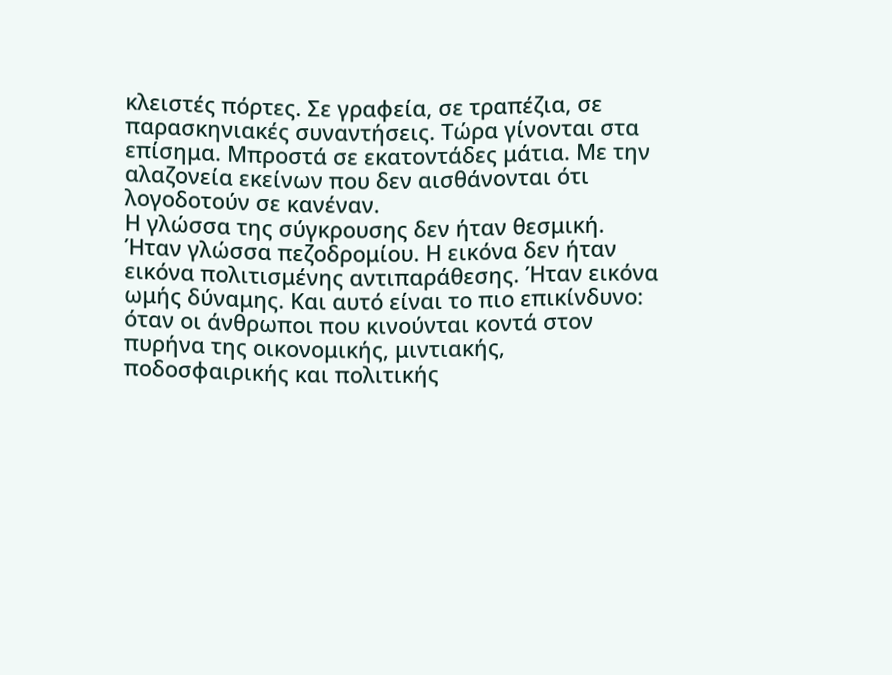κλειστές πόρτες. Σε γραφεία, σε τραπέζια, σε παρασκηνιακές συναντήσεις. Τώρα γίνονται στα επίσημα. Μπροστά σε εκατοντάδες μάτια. Με την αλαζονεία εκείνων που δεν αισθάνονται ότι λογοδοτούν σε κανέναν.
Η γλώσσα της σύγκρουσης δεν ήταν θεσμική. Ήταν γλώσσα πεζοδρομίου. Η εικόνα δεν ήταν εικόνα πολιτισμένης αντιπαράθεσης. Ήταν εικόνα ωμής δύναμης. Και αυτό είναι το πιο επικίνδυνο: όταν οι άνθρωποι που κινούνται κοντά στον πυρήνα της οικονομικής, μιντιακής, ποδοσφαιρικής και πολιτικής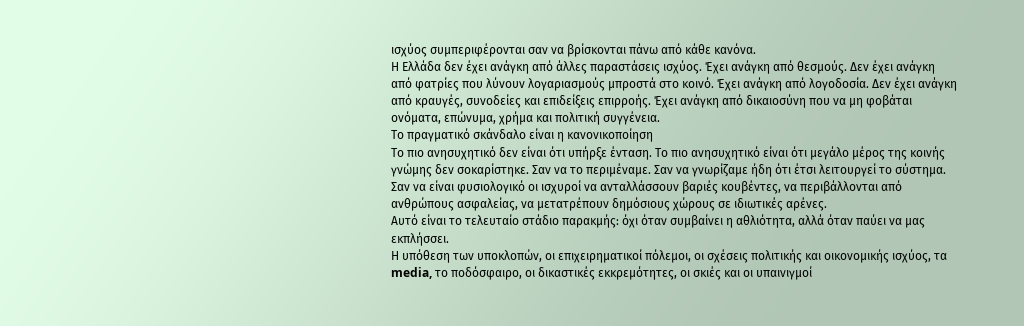ισχύος συμπεριφέρονται σαν να βρίσκονται πάνω από κάθε κανόνα.
Η Ελλάδα δεν έχει ανάγκη από άλλες παραστάσεις ισχύος. Έχει ανάγκη από θεσμούς. Δεν έχει ανάγκη από φατρίες που λύνουν λογαριασμούς μπροστά στο κοινό. Έχει ανάγκη από λογοδοσία. Δεν έχει ανάγκη από κραυγές, συνοδείες και επιδείξεις επιρροής. Έχει ανάγκη από δικαιοσύνη που να μη φοβάται ονόματα, επώνυμα, χρήμα και πολιτική συγγένεια.
Το πραγματικό σκάνδαλο είναι η κανονικοποίηση
Το πιο ανησυχητικό δεν είναι ότι υπήρξε ένταση. Το πιο ανησυχητικό είναι ότι μεγάλο μέρος της κοινής γνώμης δεν σοκαρίστηκε. Σαν να το περιμέναμε. Σαν να γνωρίζαμε ήδη ότι έτσι λειτουργεί το σύστημα. Σαν να είναι φυσιολογικό οι ισχυροί να ανταλλάσσουν βαριές κουβέντες, να περιβάλλονται από ανθρώπους ασφαλείας, να μετατρέπουν δημόσιους χώρους σε ιδιωτικές αρένες.
Αυτό είναι το τελευταίο στάδιο παρακμής: όχι όταν συμβαίνει η αθλιότητα, αλλά όταν παύει να μας εκπλήσσει.
Η υπόθεση των υποκλοπών, οι επιχειρηματικοί πόλεμοι, οι σχέσεις πολιτικής και οικονομικής ισχύος, τα media, το ποδόσφαιρο, οι δικαστικές εκκρεμότητες, οι σκιές και οι υπαινιγμοί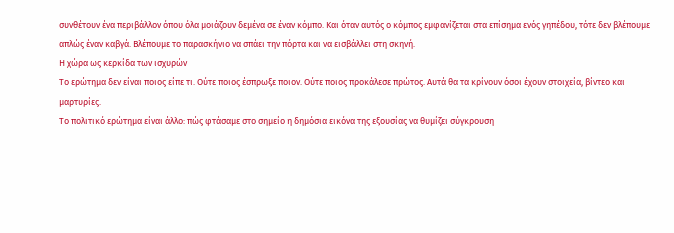συνθέτουν ένα περιβάλλον όπου όλα μοιάζουν δεμένα σε έναν κόμπο. Και όταν αυτός ο κόμπος εμφανίζεται στα επίσημα ενός γηπέδου, τότε δεν βλέπουμε απλώς έναν καβγά. Βλέπουμε το παρασκήνιο να σπάει την πόρτα και να εισβάλλει στη σκηνή.
Η χώρα ως κερκίδα των ισχυρών
Το ερώτημα δεν είναι ποιος είπε τι. Ούτε ποιος έσπρωξε ποιον. Ούτε ποιος προκάλεσε πρώτος. Αυτά θα τα κρίνουν όσοι έχουν στοιχεία, βίντεο και μαρτυρίες.
Το πολιτικό ερώτημα είναι άλλο: πώς φτάσαμε στο σημείο η δημόσια εικόνα της εξουσίας να θυμίζει σύγκρουση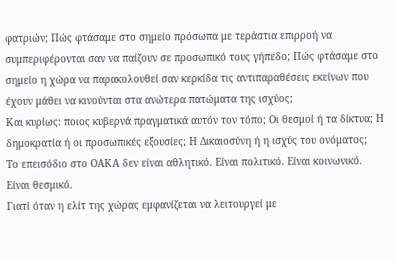φατριών; Πώς φτάσαμε στο σημείο πρόσωπα με τεράστια επιρροή να συμπεριφέρονται σαν να παίζουν σε προσωπικό τους γήπεδο; Πώς φτάσαμε στο σημείο η χώρα να παρακολουθεί σαν κερκίδα τις αντιπαραθέσεις εκείνων που έχουν μάθει να κινούνται στα ανώτερα πατώματα της ισχύος;
Και κυρίως: ποιος κυβερνά πραγματικά αυτόν τον τόπο; Οι θεσμοί ή τα δίκτυα; Η δημοκρατία ή οι προσωπικές εξουσίες; Η Δικαιοσύνη ή η ισχύς του ονόματος;
Το επεισόδιο στο ΟΑΚΑ δεν είναι αθλητικό. Είναι πολιτικό. Είναι κοινωνικό. Είναι θεσμικό.
Γιατί όταν η ελίτ της χώρας εμφανίζεται να λειτουργεί με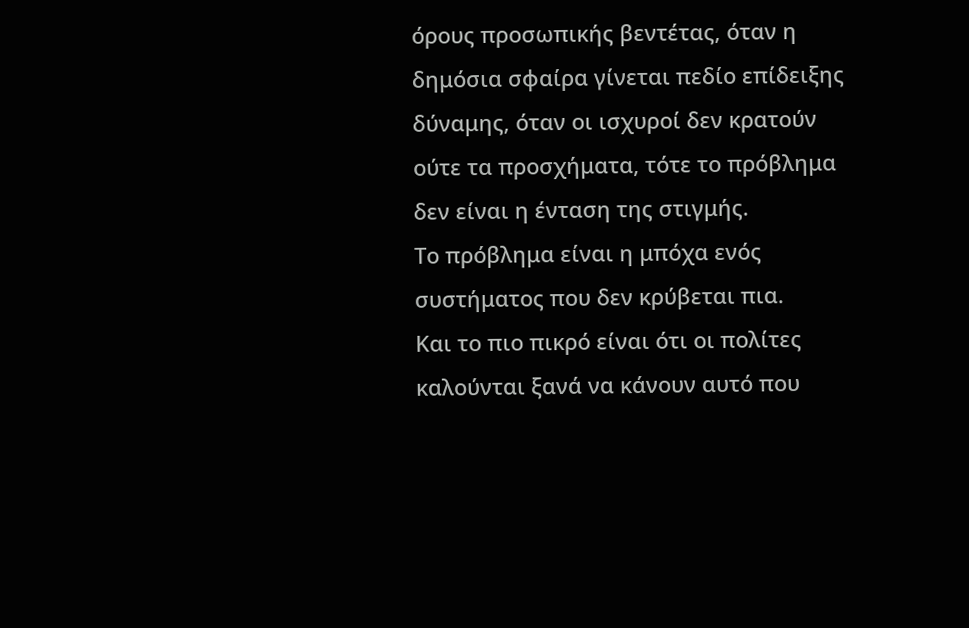όρους προσωπικής βεντέτας, όταν η δημόσια σφαίρα γίνεται πεδίο επίδειξης δύναμης, όταν οι ισχυροί δεν κρατούν ούτε τα προσχήματα, τότε το πρόβλημα δεν είναι η ένταση της στιγμής.
Το πρόβλημα είναι η μπόχα ενός συστήματος που δεν κρύβεται πια.
Και το πιο πικρό είναι ότι οι πολίτες καλούνται ξανά να κάνουν αυτό που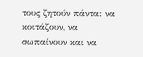τους ζητούν πάντα: να κοιτάζουν, να σωπαίνουν και να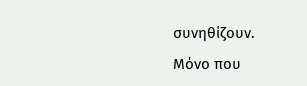συνηθίζουν.
Μόνο που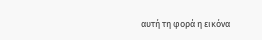αυτή τη φορά η εικόνα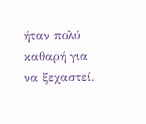ήταν πολύ καθαρή για να ξεχαστεί.